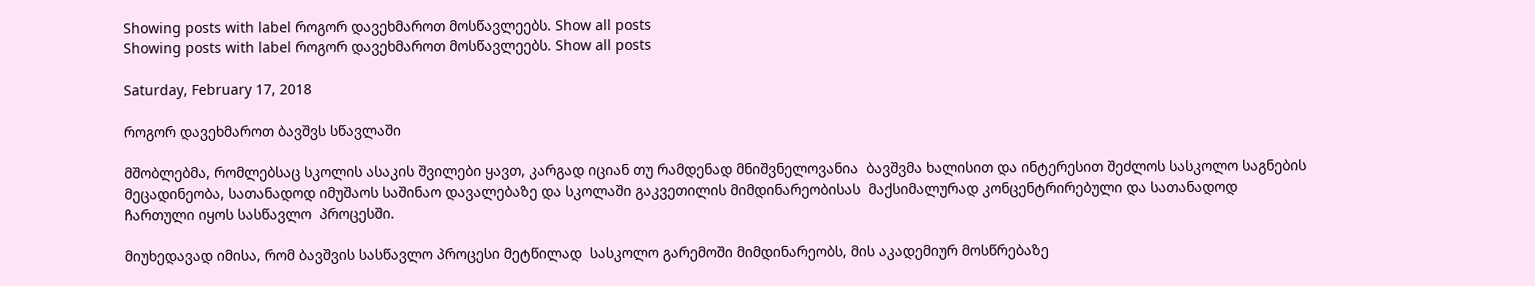Showing posts with label როგორ დავეხმაროთ მოსწავლეებს. Show all posts
Showing posts with label როგორ დავეხმაროთ მოსწავლეებს. Show all posts

Saturday, February 17, 2018

როგორ დავეხმაროთ ბავშვს სწავლაში

მშობლებმა, რომლებსაც სკოლის ასაკის შვილები ყავთ, კარგად იციან თუ რამდენად მნიშვნელოვანია  ბავშვმა ხალისით და ინტერესით შეძლოს სასკოლო საგნების მეცადინეობა, სათანადოდ იმუშაოს საშინაო დავალებაზე და სკოლაში გაკვეთილის მიმდინარეობისას  მაქსიმალურად კონცენტრირებული და სათანადოდ ჩართული იყოს სასწავლო  პროცესში.

მიუხედავად იმისა, რომ ბავშვის სასწავლო პროცესი მეტწილად  სასკოლო გარემოში მიმდინარეობს, მის აკადემიურ მოსწრებაზე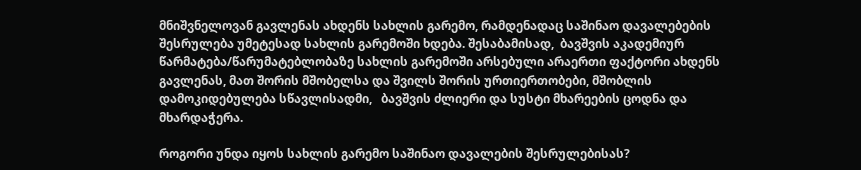მნიშვნელოვან გავლენას ახდენს სახლის გარემო, რამდენადაც საშინაო დავალებების შესრულება უმეტესად სახლის გარემოში ხდება. შესაბამისად,  ბავშვის აკადემიურ წარმატება/წარუმატებლობაზე სახლის გარემოში არსებული არაერთი ფაქტორი ახდენს გავლენას, მათ შორის მშობელსა და შვილს შორის ურთიერთობები, მშობლის დამოკიდებულება სწავლისადმი,   ბავშვის ძლიერი და სუსტი მხარეების ცოდნა და  მხარდაჭერა.

როგორი უნდა იყოს სახლის გარემო საშინაო დავალების შესრულებისას?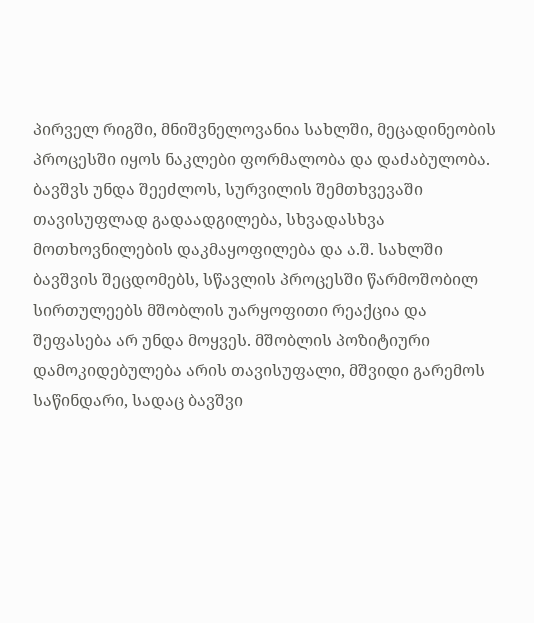პირველ რიგში, მნიშვნელოვანია სახლში, მეცადინეობის პროცესში იყოს ნაკლები ფორმალობა და დაძაბულობა. ბავშვს უნდა შეეძლოს, სურვილის შემთხვევაში თავისუფლად გადაადგილება, სხვადასხვა მოთხოვნილების დაკმაყოფილება და ა.შ. სახლში ბავშვის შეცდომებს, სწავლის პროცესში წარმოშობილ სირთულეებს მშობლის უარყოფითი რეაქცია და შეფასება არ უნდა მოყვეს. მშობლის პოზიტიური დამოკიდებულება არის თავისუფალი, მშვიდი გარემოს საწინდარი, სადაც ბავშვი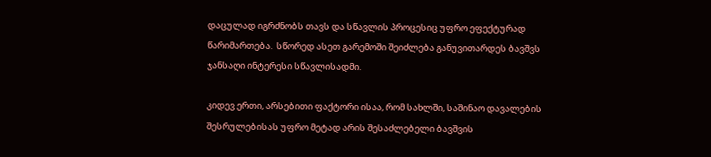დაცულად იგრძნობს თავს და სწავლის პროცესიც უფრო ეფექტურად წარიმართება.  სწორედ ასეთ გარემოში შეიძლება განუვითარდეს ბავშვს ჯანსაღი ინტერესი სწავლისადმი.

კიდევ ერთი, არსებითი ფაქტორი ისაა, რომ სახლში, საშინაო დავალების შესრულებისას უფრო მეტად არის შესაძლებელი ბავშვის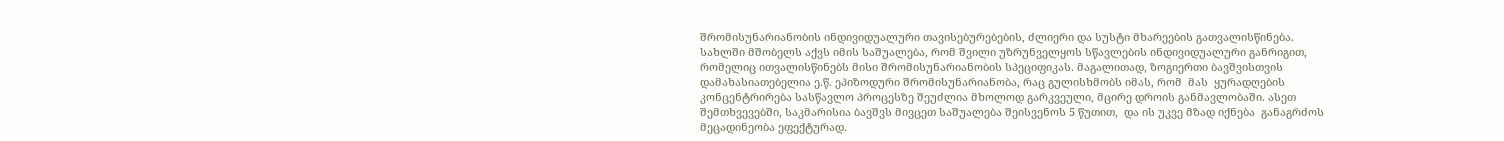შრომისუნარიანობის ინდივიდუალური თავისებურებების, ძლიერი და სუსტი მხარეების გათვალისწინება. სახლში მშობელს აქვს იმის საშუალება, რომ შვილი უზრუნველყოს სწავლების ინდივიდუალური განრიგით, რომელიც ითვალისწინებს მისი შრომისუნარიანობის სპეციფიკას. მაგალითად, ზოგიერთი ბავშვისთვის დამახასიათებელია ე.წ. ეპიზოდური შრომისუნარიანობა, რაც გულისხმობს იმას, რომ  მას  ყურადღების კონცენტრირება სასწავლო პროცესზე შეუძლია მხოლოდ გარკვეული, მცირე დროის განმავლობაში. ასეთ შემთხვევებში, საკმარისია ბავშვს მივცეთ საშუალება შეისვენოს 5 წუთით,  და ის უკვე მზად იქნება  განაგრძოს მეცადინეობა ეფექტურად.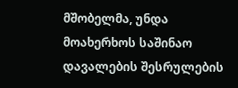მშობელმა, უნდა მოახერხოს საშინაო დავალების შესრულების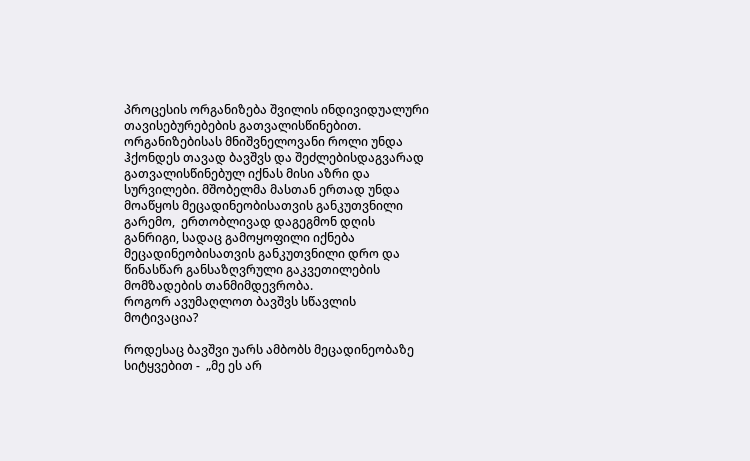პროცესის ორგანიზება შვილის ინდივიდუალური თავისებურებების გათვალისწინებით. ორგანიზებისას მნიშვნელოვანი როლი უნდა ჰქონდეს თავად ბავშვს და შეძლებისდაგვარად გათვალისწინებულ იქნას მისი აზრი და სურვილები. მშობელმა მასთან ერთად უნდა მოაწყოს მეცადინეობისათვის განკუთვნილი გარემო,  ერთობლივად დაგეგმონ დღის განრიგი, სადაც გამოყოფილი იქნება მეცადინეობისათვის განკუთვნილი დრო და წინასწარ განსაზღვრული გაკვეთილების მომზადების თანმიმდევრობა.
როგორ ავუმაღლოთ ბავშვს სწავლის მოტივაცია?

როდესაც ბავშვი უარს ამბობს მეცადინეობაზე სიტყვებით -  „მე ეს არ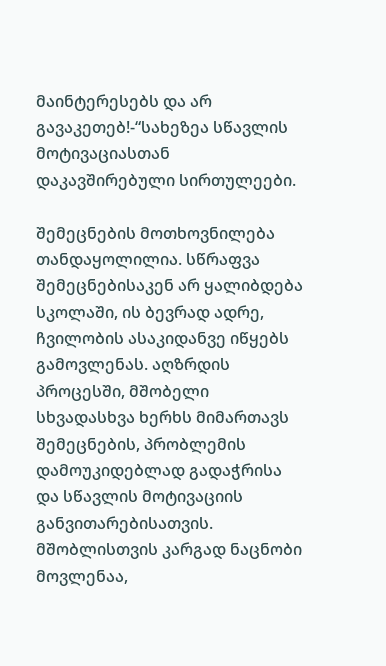მაინტერესებს და არ გავაკეთებ!-“სახეზეა სწავლის მოტივაციასთან დაკავშირებული სირთულეები.

შემეცნების მოთხოვნილება თანდაყოლილია. სწრაფვა შემეცნებისაკენ არ ყალიბდება სკოლაში, ის ბევრად ადრე, ჩვილობის ასაკიდანვე იწყებს გამოვლენას. აღზრდის პროცესში, მშობელი სხვადასხვა ხერხს მიმართავს შემეცნების, პრობლემის დამოუკიდებლად გადაჭრისა და სწავლის მოტივაციის განვითარებისათვის. მშობლისთვის კარგად ნაცნობი მოვლენაა,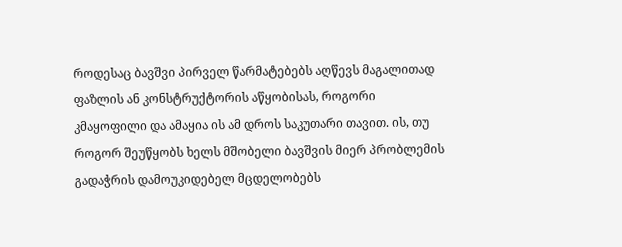როდესაც ბავშვი პირველ წარმატებებს აღწევს მაგალითად ფაზლის ან კონსტრუქტორის აწყობისას, როგორი კმაყოფილი და ამაყია ის ამ დროს საკუთარი თავით. ის, თუ როგორ შეუწყობს ხელს მშობელი ბავშვის მიერ პრობლემის გადაჭრის დამოუკიდებელ მცდელობებს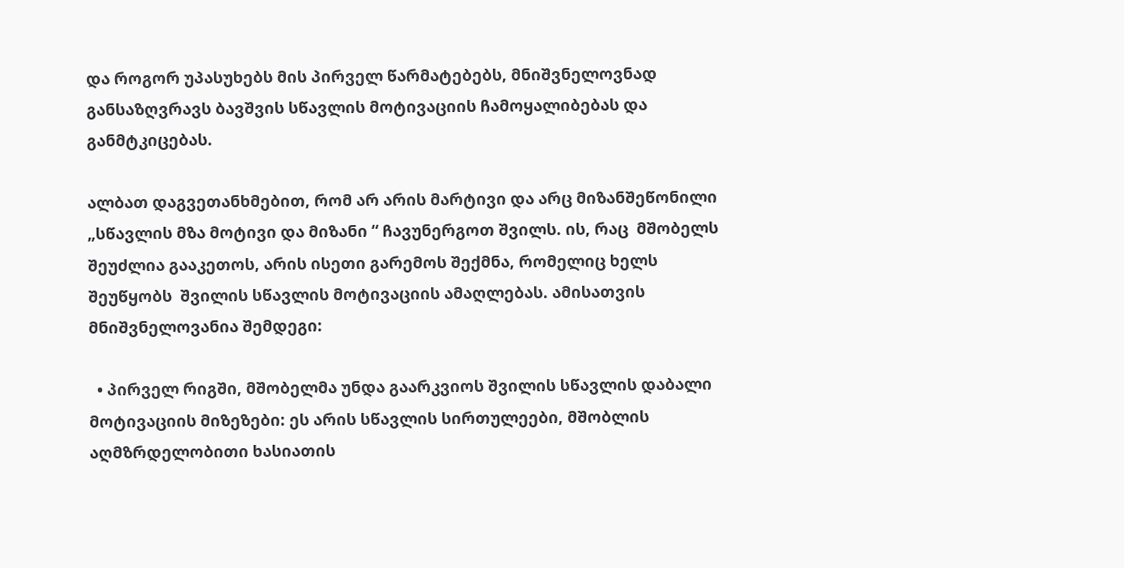და როგორ უპასუხებს მის პირველ წარმატებებს, მნიშვნელოვნად განსაზღვრავს ბავშვის სწავლის მოტივაციის ჩამოყალიბებას და განმტკიცებას.

ალბათ დაგვეთანხმებით, რომ არ არის მარტივი და არც მიზანშეწონილი „სწავლის მზა მოტივი და მიზანი “ ჩავუნერგოთ შვილს. ის, რაც  მშობელს შეუძლია გააკეთოს, არის ისეთი გარემოს შექმნა, რომელიც ხელს შეუწყობს  შვილის სწავლის მოტივაციის ამაღლებას. ამისათვის მნიშვნელოვანია შემდეგი:

  • პირველ რიგში, მშობელმა უნდა გაარკვიოს შვილის სწავლის დაბალი მოტივაციის მიზეზები: ეს არის სწავლის სირთულეები, მშობლის აღმზრდელობითი ხასიათის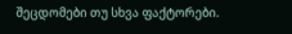შეცდომები თუ სხვა ფაქტორები.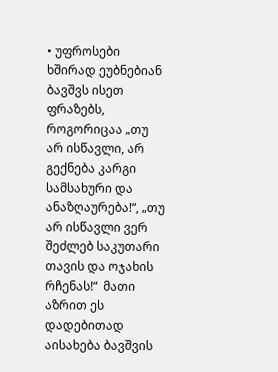• უფროსები ხშირად ეუბნებიან ბავშვს ისეთ ფრაზებს, როგორიცაა „თუ არ ისწავლი, არ გექნება კარგი სამსახური და ანაზღაურება!“, „თუ არ ისწავლი ვერ შეძლებ საკუთარი თავის და ოჯახის რჩენას!“  მათი აზრით ეს დადებითად აისახება ბავშვის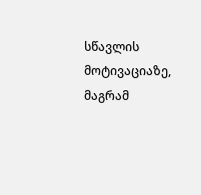სწავლის მოტივაციაზე, მაგრამ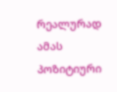რეალურად ამას პოზიტიური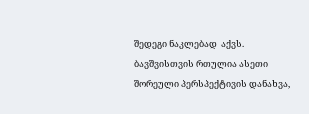შედეგი ნაკლებად  აქვს. ბავშვისთვის რთულია ასეთი შორეული პერსპექტივის დანახვა,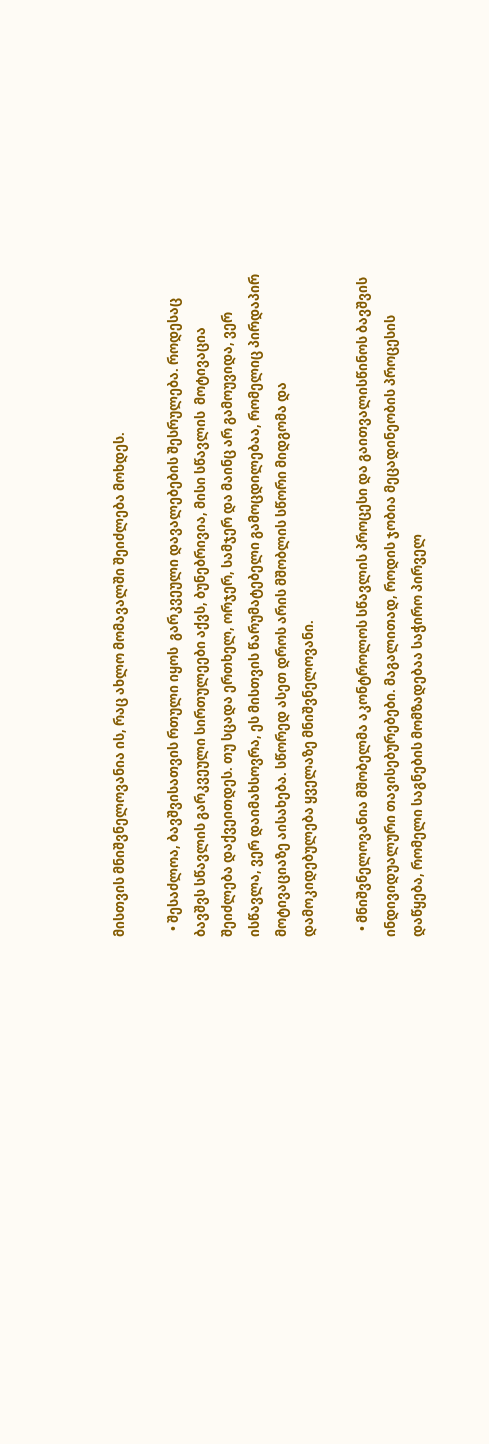მისთვის მნიშვნელოვანია ის, რაც ახლო მომავალში შეიძლება მოხდეს.

  • შესაძლოა, ბავშვისათვის რთული იყოს  გარკვეული დავალებების შესრულება. როდესაც ბავშვს სწავლის გარკვეული სირთულეები აქვს, ბუნებრივია, მისი სწავლის  მოტივაცია შეიძლება დაქვეითდეს. თუ სცადა ერთხელ, ორჯერ, სამჯერ და მაინც არ გამოუვიდა, ვერ ისწავლა, ვერ დაიმახსოვრა, ეს მისთვის წარუმატებელი გამოცდილებაა, რომელიც პირდაპირ მოტივაციაზე აისახება. სწორედ ასეთ დროს არის მშობლის სწორი მიდგომა და დამოკიდებულება ყველაზე მნიშვნელოვანი.

  • მნიშვნელოვანია მშობელმა აკონტროლოს სწავლის პროცესი და გაითვალისწინოს ბავშვის ინდივიდუალური თავისებურებები. მაგალითად, როდის ჯობია მეცადინეობის პროცესის დაწყება, რომელი საგნების მომზადებაა საჭირო პირველ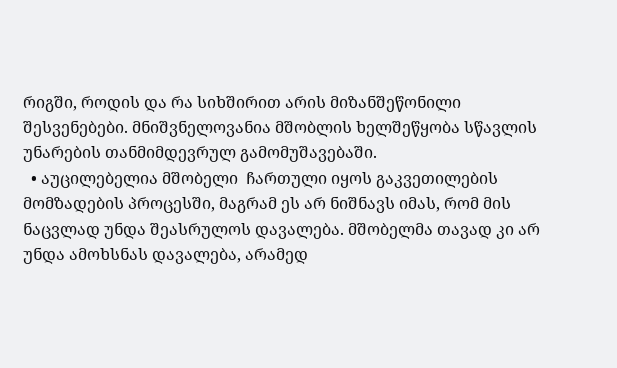რიგში, როდის და რა სიხშირით არის მიზანშეწონილი შესვენებები. მნიშვნელოვანია მშობლის ხელშეწყობა სწავლის უნარების თანმიმდევრულ გამომუშავებაში.
  • აუცილებელია მშობელი  ჩართული იყოს გაკვეთილების მომზადების პროცესში, მაგრამ ეს არ ნიშნავს იმას, რომ მის ნაცვლად უნდა შეასრულოს დავალება. მშობელმა თავად კი არ უნდა ამოხსნას დავალება, არამედ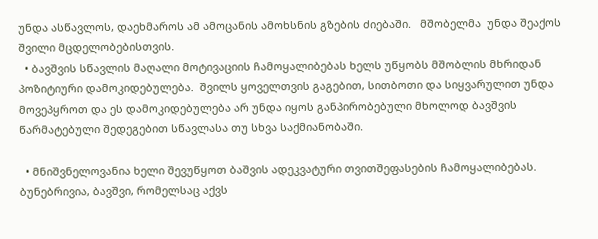უნდა ასწავლოს, დაეხმაროს ამ ამოცანის ამოხსნის გზების ძიებაში.   მშობელმა  უნდა შეაქოს შვილი მცდელობებისთვის.
  • ბავშვის სწავლის მაღალი მოტივაციის ჩამოყალიბებას ხელს უწყობს მშობლის მხრიდან პოზიტიური დამოკიდებულება.  შვილს ყოველთვის გაგებით, სითბოთი და სიყვარულით უნდა მოვეპყროთ და ეს დამოკიდებულება არ უნდა იყოს განპირობებული მხოლოდ ბავშვის წარმატებული შედეგებით სწავლასა თუ სხვა საქმიანობაში.

  • მნიშვნელოვანია ხელი შევუწყოთ ბაშვის ადეკვატური თვითშეფასების ჩამოყალიბებას. ბუნებრივია, ბავშვი, რომელსაც აქვს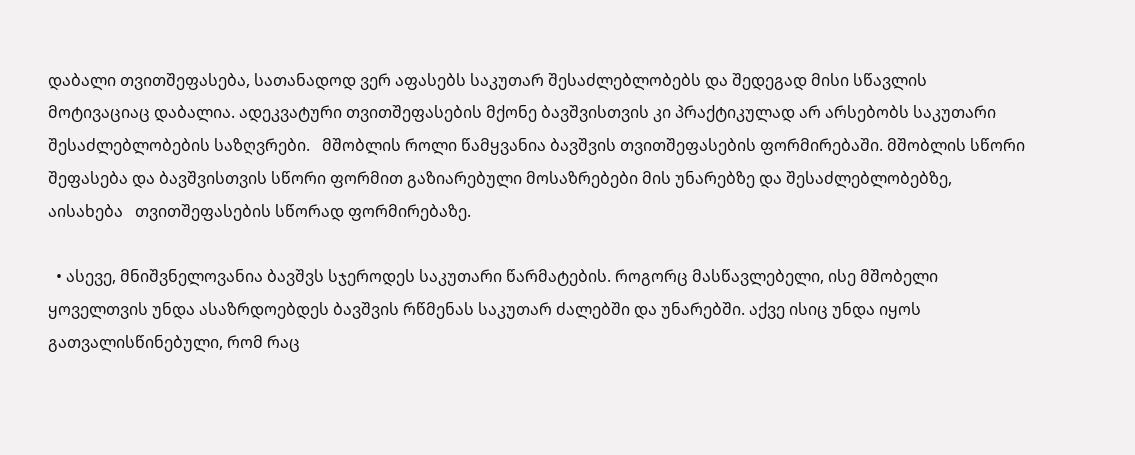დაბალი თვითშეფასება, სათანადოდ ვერ აფასებს საკუთარ შესაძლებლობებს და შედეგად მისი სწავლის მოტივაციაც დაბალია. ადეკვატური თვითშეფასების მქონე ბავშვისთვის კი პრაქტიკულად არ არსებობს საკუთარი შესაძლებლობების საზღვრები.   მშობლის როლი წამყვანია ბავშვის თვითშეფასების ფორმირებაში. მშობლის სწორი შეფასება და ბავშვისთვის სწორი ფორმით გაზიარებული მოსაზრებები მის უნარებზე და შესაძლებლობებზე,  აისახება   თვითშეფასების სწორად ფორმირებაზე.

  • ასევე, მნიშვნელოვანია ბავშვს სჯეროდეს საკუთარი წარმატების. როგორც მასწავლებელი, ისე მშობელი ყოველთვის უნდა ასაზრდოებდეს ბავშვის რწმენას საკუთარ ძალებში და უნარებში. აქვე ისიც უნდა იყოს გათვალისწინებული, რომ რაც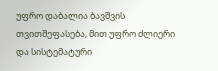უფრო დაბალია ბავშვის თვითშეფასება, მით უფრო ძლიერი და სისტემატური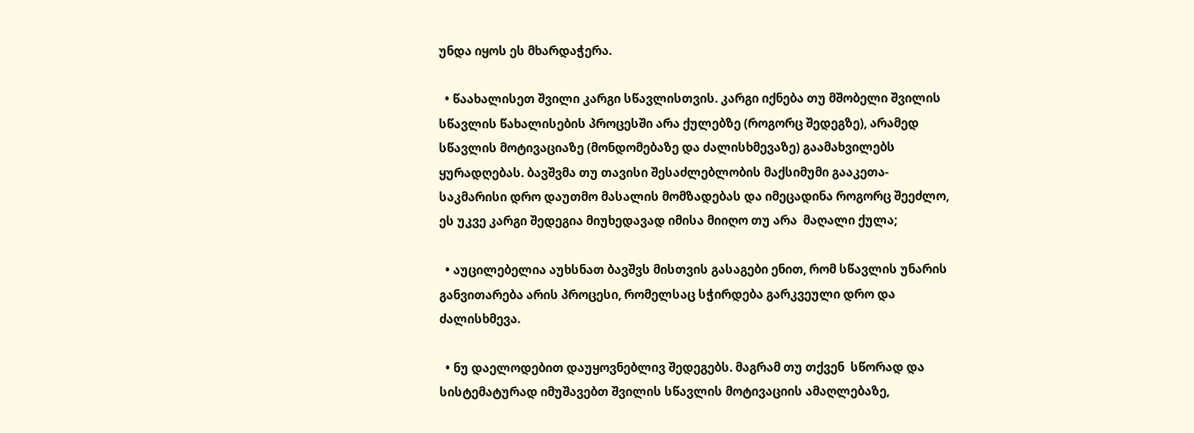უნდა იყოს ეს მხარდაჭერა.

  • წაახალისეთ შვილი კარგი სწავლისთვის. კარგი იქნება თუ მშობელი შვილის სწავლის წახალისების პროცესში არა ქულებზე (როგორც შედეგზე), არამედ სწავლის მოტივაციაზე (მონდომებაზე და ძალისხმევაზე) გაამახვილებს ყურადღებას. ბავშვმა თუ თავისი შესაძლებლობის მაქსიმუმი გააკეთა- საკმარისი დრო დაუთმო მასალის მომზადებას და იმეცადინა როგორც შეეძლო,   ეს უკვე კარგი შედეგია მიუხედავად იმისა მიიღო თუ არა  მაღალი ქულა;

  • აუცილებელია აუხსნათ ბავშვს მისთვის გასაგები ენით, რომ სწავლის უნარის განვითარება არის პროცესი, რომელსაც სჭირდება გარკვეული დრო და ძალისხმევა.

  • ნუ დაელოდებით დაუყოვნებლივ შედეგებს. მაგრამ თუ თქვენ  სწორად და სისტემატურად იმუშავებთ შვილის სწავლის მოტივაციის ამაღლებაზე,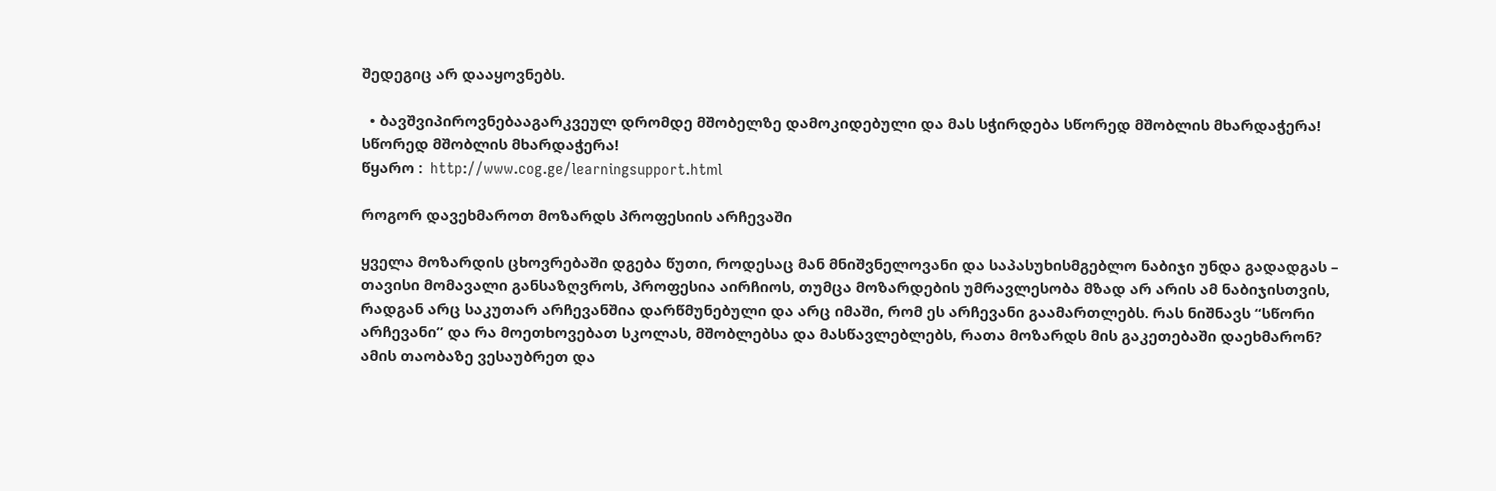შედეგიც არ დააყოვნებს.

  • ბავშვიპიროვნებააგარკვეულ დრომდე მშობელზე დამოკიდებული და მას სჭირდება სწორედ მშობლის მხარდაჭერა!
სწორედ მშობლის მხარდაჭერა!
წყარო :  http://www.cog.ge/learningsupport.html

როგორ დავეხმაროთ მოზარდს პროფესიის არჩევაში

ყველა მოზარდის ცხოვრებაში დგება წუთი, როდესაც მან მნიშვნელოვანი და საპასუხისმგებლო ნაბიჯი უნდა გადადგას – თავისი მომავალი განსაზღვროს, პროფესია აირჩიოს, თუმცა მოზარდების უმრავლესობა მზად არ არის ამ ნაბიჯისთვის, რადგან არც საკუთარ არჩევანშია დარწმუნებული და არც იმაში, რომ ეს არჩევანი გაამართლებს. რას ნიშნავს “სწორი არჩევანი” და რა მოეთხოვებათ სკოლას, მშობლებსა და მასწავლებლებს, რათა მოზარდს მის გაკეთებაში დაეხმარონ? ამის თაობაზე ვესაუბრეთ და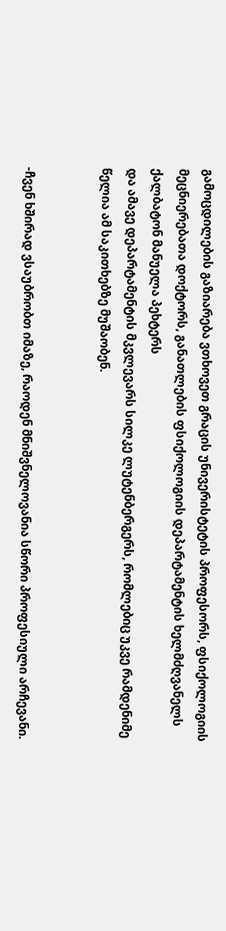გამოცდილების გაზიარება ვთხოვეთ გრაცის უნივერისტეტის პროფესორს, ფსიქოლოგიის მეცნიერებათა დოქტორს, განათლების ფსიქოლოგიის დეპარტამენტის ხელმძღვანელს ქალბატონ მანუელა პეხტერს
და ამავე დეპარტამენტის მკვლევარს სილკე ლუტენბერგერს, რომლებიც უკვე რამდენიმე წელია ამ საკითხებზე მუშაობენ.


-ჩვენ ხშირად ვსაუბრობთ იმაზე, რაოდენ მნიშვნელოვანია სწორი პროფესიული არჩევანი.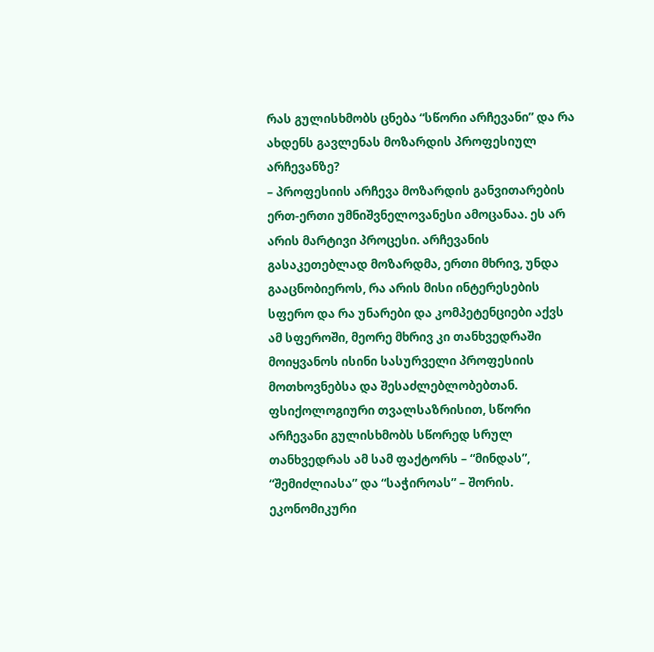რას გულისხმობს ცნება “სწორი არჩევანი” და რა ახდენს გავლენას მოზარდის პროფესიულ არჩევანზე?
– პროფესიის არჩევა მოზარდის განვითარების ერთ-ერთი უმნიშვნელოვანესი ამოცანაა. ეს არ არის მარტივი პროცესი. არჩევანის გასაკეთებლად მოზარდმა, ერთი მხრივ, უნდა გააცნობიეროს, რა არის მისი ინტერესების სფერო და რა უნარები და კომპეტენციები აქვს ამ სფეროში, მეორე მხრივ კი თანხვედრაში მოიყვანოს ისინი სასურველი პროფესიის მოთხოვნებსა და შესაძლებლობებთან. ფსიქოლოგიური თვალსაზრისით, სწორი არჩევანი გულისხმობს სწორედ სრულ თანხვედრას ამ სამ ფაქტორს – “მინდას”, “შემიძლიასა” და “საჭიროას” – შორის.
ეკონომიკური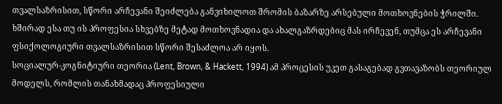თვალსაზრისით, სწორი არჩევანი შეიძლება განვიხილოთ შრომის ბაზარზე არსებული მოთხოვნების ჭრილში. ხშირად ესა თუ ის პროფესია სხვებზე მეტად მოთხოვნადია და ახალგაზრდებიც მას ირჩევენ, თუმცა ეს არჩევანი ფსიქოლოგიური თვალსაზრისით სწორი შესაძლოა არ იყოს.
სოციალურ-კოგნიტიური თეორია (Lent, Brown, & Hackett, 1994) ამ პროცესის უკეთ გასაგებად გვთავაზობს თეორიულ მოდელს, რომლის თანახმადაც პროფესიული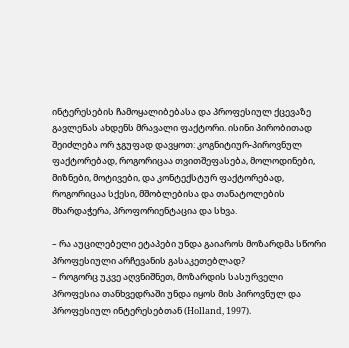ინტერესების ჩამოყალიბებასა და პროფესიულ ქცევაზე გავლენას ახდენს მრავალი ფაქტორი. ისინი პირობითად შეიძლება ორ ჯგუფად დავყოთ: კოგნიტიურ-პიროვნულ ფაქტორებად, როგორიცაა თვითშეფასება, მოლოდინები, მიზნები, მოტივები, და კონტექსტურ ფაქტორებად, როგორიცაა სქესი, მშობლებისა და თანატოლების მხარდაჭერა, პროფორიენტაცია და სხვა.

– რა აუცილებელი ეტაპები უნდა გაიაროს მოზარდმა სწორი პროფესიული არჩევანის გასაკეთებლად?
– როგორც უკვე აღვნიშნეთ, მოზარდის სასურველი პროფესია თანხვედრაში უნდა იყოს მის პიროვნულ და პროფესიულ ინტერესებთან (Holland, 1997).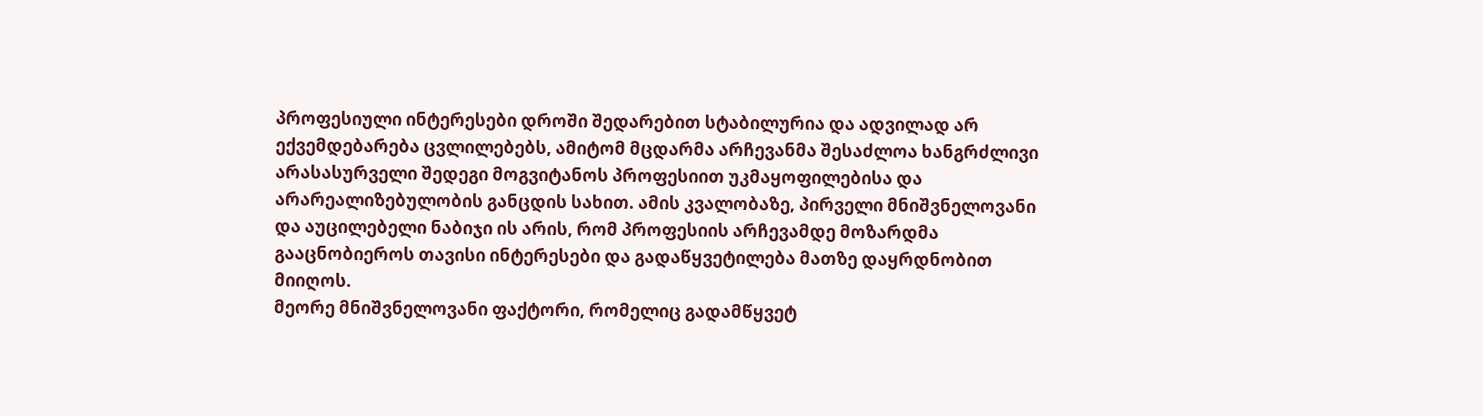პროფესიული ინტერესები დროში შედარებით სტაბილურია და ადვილად არ ექვემდებარება ცვლილებებს, ამიტომ მცდარმა არჩევანმა შესაძლოა ხანგრძლივი არასასურველი შედეგი მოგვიტანოს პროფესიით უკმაყოფილებისა და არარეალიზებულობის განცდის სახით. ამის კვალობაზე, პირველი მნიშვნელოვანი და აუცილებელი ნაბიჯი ის არის, რომ პროფესიის არჩევამდე მოზარდმა გააცნობიეროს თავისი ინტერესები და გადაწყვეტილება მათზე დაყრდნობით მიიღოს.
მეორე მნიშვნელოვანი ფაქტორი, რომელიც გადამწყვეტ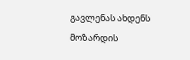გავლენას ახდენს მოზარდის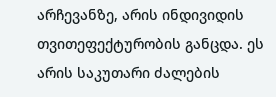არჩევანზე, არის ინდივიდის თვითეფექტურობის განცდა. ეს არის საკუთარი ძალების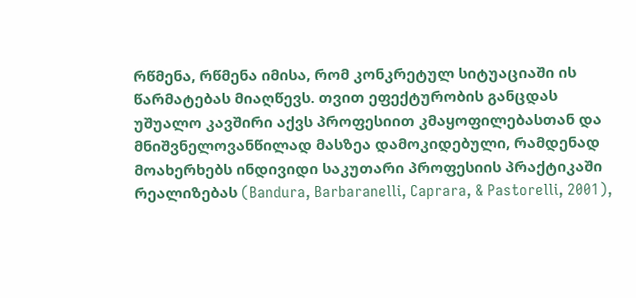რწმენა, რწმენა იმისა, რომ კონკრეტულ სიტუაციაში ის წარმატებას მიაღწევს. თვით ეფექტურობის განცდას უშუალო კავშირი აქვს პროფესიით კმაყოფილებასთან და მნიშვნელოვანწილად მასზეა დამოკიდებული, რამდენად მოახერხებს ინდივიდი საკუთარი პროფესიის პრაქტიკაში რეალიზებას (Bandura, Barbaranelli, Caprara, & Pastorelli, 2001),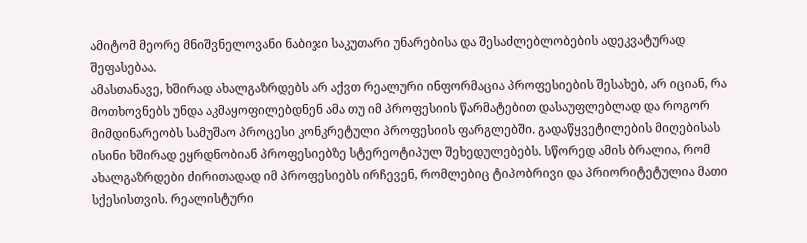ამიტომ მეორე მნიშვნელოვანი ნაბიჯი საკუთარი უნარებისა და შესაძლებლობების ადეკვატურად შეფასებაა.
ამასთანავე, ხშირად ახალგაზრდებს არ აქვთ რეალური ინფორმაცია პროფესიების შესახებ, არ იციან, რა მოთხოვნებს უნდა აკმაყოფილებდნენ ამა თუ იმ პროფესიის წარმატებით დასაუფლებლად და როგორ მიმდინარეობს სამუშაო პროცესი კონკრეტული პროფესიის ფარგლებში. გადაწყვეტილების მიღებისას ისინი ხშირად ეყრდნობიან პროფესიებზე სტერეოტიპულ შეხედულებებს. სწორედ ამის ბრალია, რომ ახალგაზრდები ძირითადად იმ პროფესიებს ირჩევენ, რომლებიც ტიპობრივი და პრიორიტეტულია მათი სქესისთვის. რეალისტური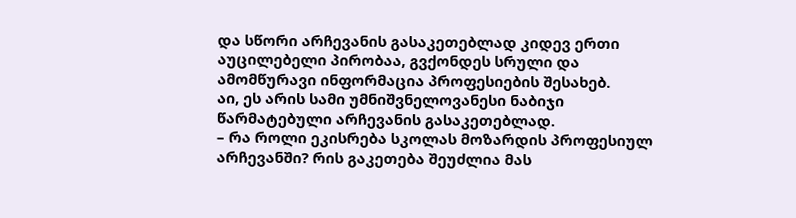და სწორი არჩევანის გასაკეთებლად კიდევ ერთი აუცილებელი პირობაა, გვქონდეს სრული და ამომწურავი ინფორმაცია პროფესიების შესახებ.
აი, ეს არის სამი უმნიშვნელოვანესი ნაბიჯი წარმატებული არჩევანის გასაკეთებლად.
– რა როლი ეკისრება სკოლას მოზარდის პროფესიულ არჩევანში? რის გაკეთება შეუძლია მას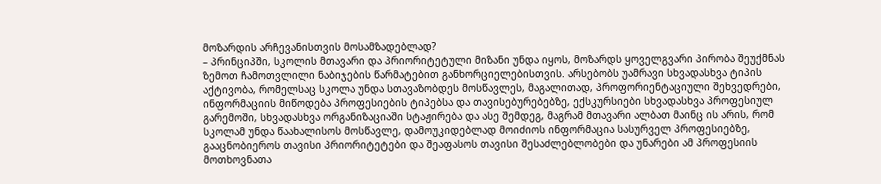მოზარდის არჩევანისთვის მოსამზადებლად?
– პრინციპში, სკოლის მთავარი და პრიორიტეტული მიზანი უნდა იყოს, მოზარდს ყოველგვარი პირობა შეუქმნას ზემოთ ჩამოთვლილი ნაბიჯების წარმატებით განხორციელებისთვის. არსებობს უამრავი სხვადასხვა ტიპის აქტივობა, რომელსაც სკოლა უნდა სთავაზობდეს მოსწავლეს, მაგალითად, პროფორიენტაციული შეხვედრები, ინფორმაციის მიწოდება პროფესიების ტიპებსა და თავისებურებებზე, ექსკურსიები სხვადასხვა პროფესიულ გარემოში, სხვადასხვა ორგანიზაციაში სტაჟირება და ასე შემდეგ, მაგრამ მთავარი ალბათ მაინც ის არის, რომ სკოლამ უნდა წაახალისოს მოსწავლე, დამოუკიდებლად მოიძიოს ინფორმაცია სასურველ პროფესიებზე, გააცნობიეროს თავისი პრიორიტეტები და შეაფასოს თავისი შესაძლებლობები და უნარები ამ პროფესიის მოთხოვნათა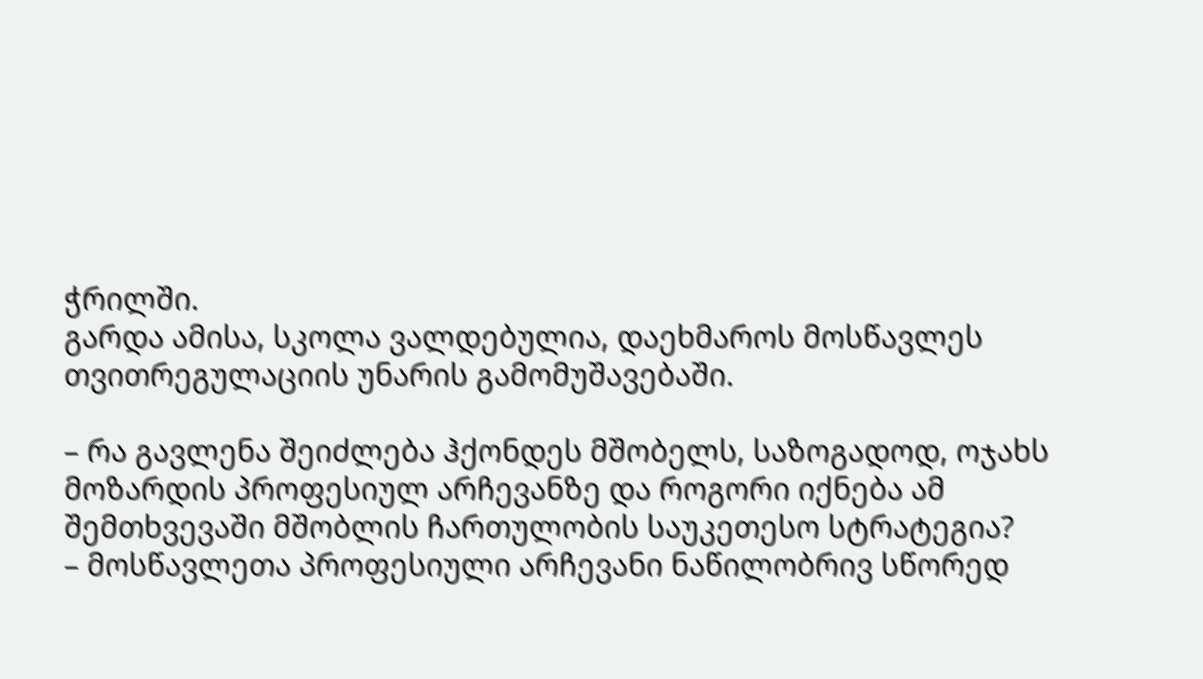ჭრილში.
გარდა ამისა, სკოლა ვალდებულია, დაეხმაროს მოსწავლეს თვითრეგულაციის უნარის გამომუშავებაში.

– რა გავლენა შეიძლება ჰქონდეს მშობელს, საზოგადოდ, ოჯახს მოზარდის პროფესიულ არჩევანზე და როგორი იქნება ამ შემთხვევაში მშობლის ჩართულობის საუკეთესო სტრატეგია?
– მოსწავლეთა პროფესიული არჩევანი ნაწილობრივ სწორედ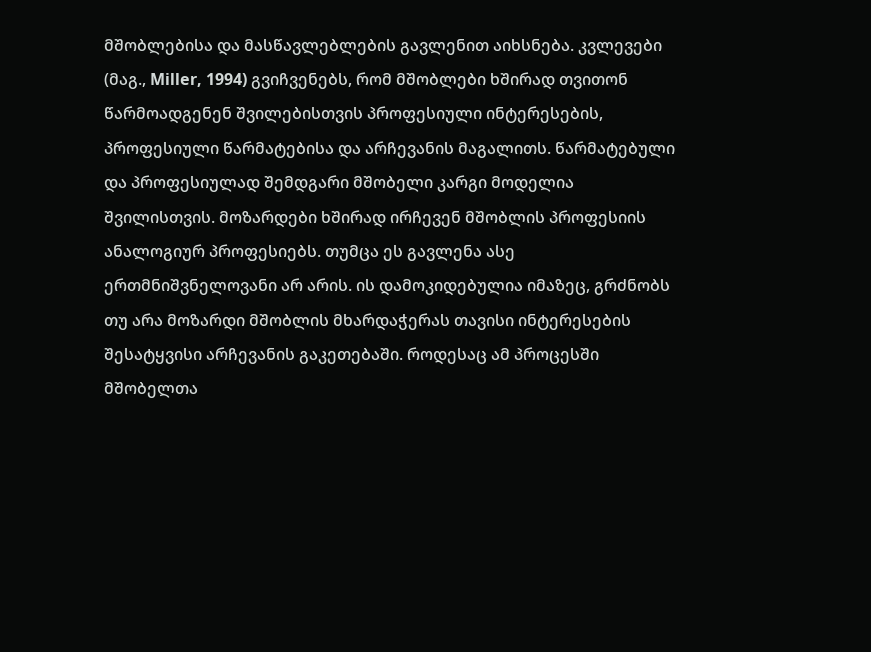მშობლებისა და მასწავლებლების გავლენით აიხსნება. კვლევები (მაგ., Miller, 1994) გვიჩვენებს, რომ მშობლები ხშირად თვითონ წარმოადგენენ შვილებისთვის პროფესიული ინტერესების, პროფესიული წარმატებისა და არჩევანის მაგალითს. წარმატებული და პროფესიულად შემდგარი მშობელი კარგი მოდელია შვილისთვის. მოზარდები ხშირად ირჩევენ მშობლის პროფესიის ანალოგიურ პროფესიებს. თუმცა ეს გავლენა ასე ერთმნიშვნელოვანი არ არის. ის დამოკიდებულია იმაზეც, გრძნობს თუ არა მოზარდი მშობლის მხარდაჭერას თავისი ინტერესების შესატყვისი არჩევანის გაკეთებაში. როდესაც ამ პროცესში მშობელთა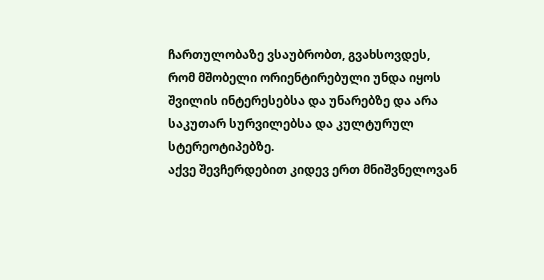ჩართულობაზე ვსაუბრობთ, გვახსოვდეს, რომ მშობელი ორიენტირებული უნდა იყოს შვილის ინტერესებსა და უნარებზე და არა საკუთარ სურვილებსა და კულტურულ სტერეოტიპებზე.
აქვე შევჩერდებით კიდევ ერთ მნიშვნელოვან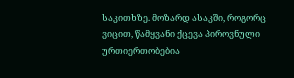საკითხზე. მოზარდ ასაკში, როგორც ვიცით, წამყვანი ქცევა პიროვნული ურთიერთობებია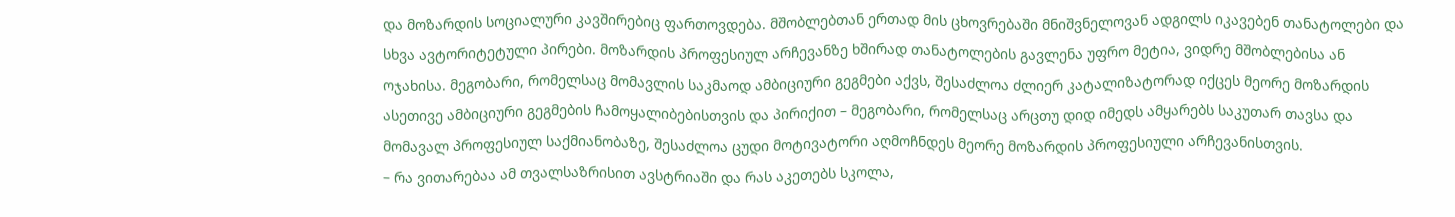და მოზარდის სოციალური კავშირებიც ფართოვდება. მშობლებთან ერთად მის ცხოვრებაში მნიშვნელოვან ადგილს იკავებენ თანატოლები და სხვა ავტორიტეტული პირები. მოზარდის პროფესიულ არჩევანზე ხშირად თანატოლების გავლენა უფრო მეტია, ვიდრე მშობლებისა ან ოჯახისა. მეგობარი, რომელსაც მომავლის საკმაოდ ამბიციური გეგმები აქვს, შესაძლოა ძლიერ კატალიზატორად იქცეს მეორე მოზარდის ასეთივე ამბიციური გეგმების ჩამოყალიბებისთვის და პირიქით – მეგობარი, რომელსაც არცთუ დიდ იმედს ამყარებს საკუთარ თავსა და მომავალ პროფესიულ საქმიანობაზე, შესაძლოა ცუდი მოტივატორი აღმოჩნდეს მეორე მოზარდის პროფესიული არჩევანისთვის.
– რა ვითარებაა ამ თვალსაზრისით ავსტრიაში და რას აკეთებს სკოლა,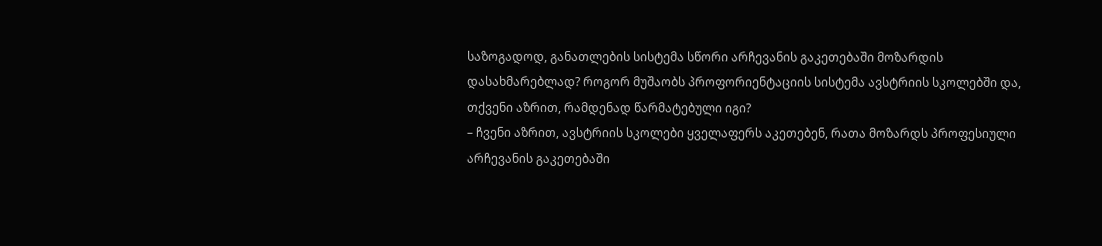საზოგადოდ, განათლების სისტემა სწორი არჩევანის გაკეთებაში მოზარდის დასახმარებლად? როგორ მუშაობს პროფორიენტაციის სისტემა ავსტრიის სკოლებში და, თქვენი აზრით, რამდენად წარმატებული იგი?
– ჩვენი აზრით, ავსტრიის სკოლები ყველაფერს აკეთებენ, რათა მოზარდს პროფესიული არჩევანის გაკეთებაში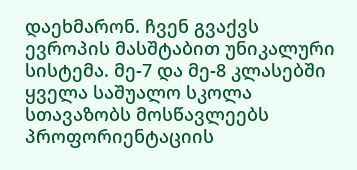დაეხმარონ. ჩვენ გვაქვს ევროპის მასშტაბით უნიკალური სისტემა. მე-7 და მე-8 კლასებში ყველა საშუალო სკოლა სთავაზობს მოსწავლეებს პროფორიენტაციის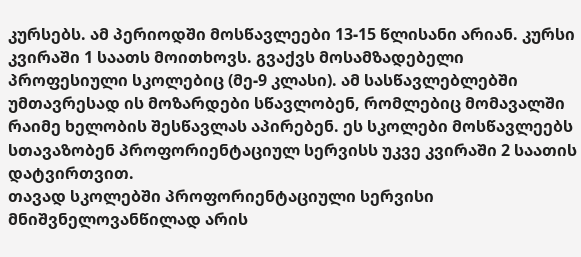კურსებს. ამ პერიოდში მოსწავლეები 13-15 წლისანი არიან. კურსი კვირაში 1 საათს მოითხოვს. გვაქვს მოსამზადებელი პროფესიული სკოლებიც (მე-9 კლასი). ამ სასწავლებლებში უმთავრესად ის მოზარდები სწავლობენ, რომლებიც მომავალში რაიმე ხელობის შესწავლას აპირებენ. ეს სკოლები მოსწავლეებს სთავაზობენ პროფორიენტაციულ სერვისს უკვე კვირაში 2 საათის დატვირთვით.
თავად სკოლებში პროფორიენტაციული სერვისი მნიშვნელოვანწილად არის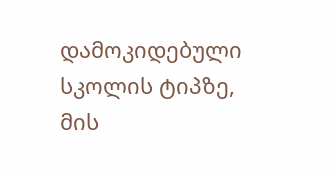დამოკიდებული სკოლის ტიპზე, მის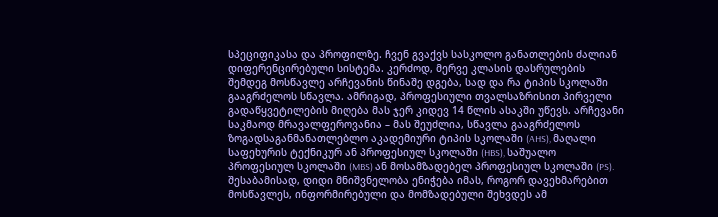სპეციფიკასა და პროფილზე. ჩვენ გვაქვს სასკოლო განათლების ძალიან დიფერენცირებული სისტემა. კერძოდ, მერვე კლასის დასრულების შემდეგ მოსწავლე არჩევანის წინაშე დგება, სად და რა ტიპის სკოლაში გააგრძელოს სწავლა. ამრიგად, პროფესიული თვალსაზრისით პირველი გადაწყვეტილების მიღება მას ჯერ კიდევ 14 წლის ასაკში უწევს. არჩევანი საკმაოდ მრავალფეროვანია – მას შეუძლია, სწავლა გააგრძელოს ზოგადსაგანმანათლებლო აკადემიური ტიპის სკოლაში (AHS), მაღალი საფეხურის ტექნიკურ ან პროფესიულ სკოლაში (HBS), საშუალო პროფესიულ სკოლაში (MBS) ან მოსამზადებელ პროფესიულ სკოლაში (PS). შესაბამისად, დიდი მნიშვნელობა ენიჭება იმას, როგორ დავეხმარებით მოსწავლეს, ინფორმირებული და მომზადებული შეხვდეს ამ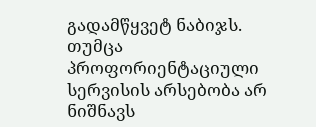გადამწყვეტ ნაბიჯს.
თუმცა პროფორიენტაციული სერვისის არსებობა არ ნიშნავს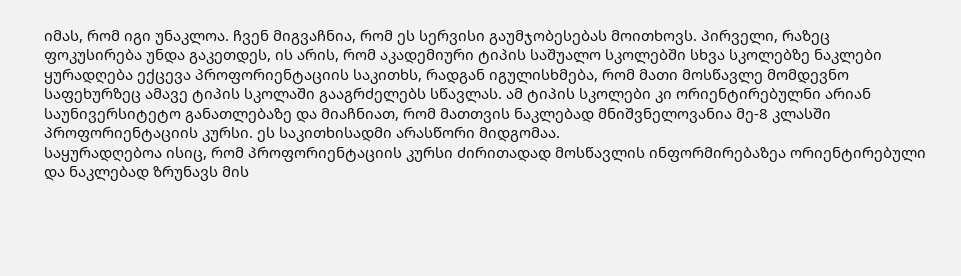იმას, რომ იგი უნაკლოა. ჩვენ მიგვაჩნია, რომ ეს სერვისი გაუმჯობესებას მოითხოვს. პირველი, რაზეც ფოკუსირება უნდა გაკეთდეს, ის არის, რომ აკადემიური ტიპის საშუალო სკოლებში სხვა სკოლებზე ნაკლები ყურადღება ექცევა პროფორიენტაციის საკითხს, რადგან იგულისხმება, რომ მათი მოსწავლე მომდევნო საფეხურზეც ამავე ტიპის სკოლაში გააგრძელებს სწავლას. ამ ტიპის სკოლები კი ორიენტირებულნი არიან საუნივერსიტეტო განათლებაზე და მიაჩნიათ, რომ მათთვის ნაკლებად მნიშვნელოვანია მე-8 კლასში პროფორიენტაციის კურსი. ეს საკითხისადმი არასწორი მიდგომაა.
საყურადღებოა ისიც, რომ პროფორიენტაციის კურსი ძირითადად მოსწავლის ინფორმირებაზეა ორიენტირებული და ნაკლებად ზრუნავს მის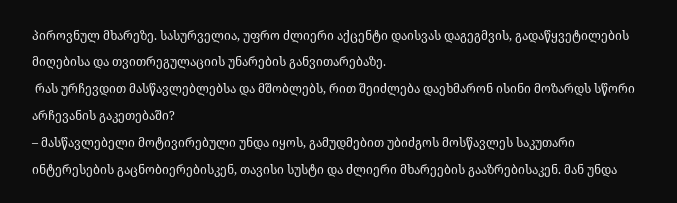პიროვნულ მხარეზე. სასურველია, უფრო ძლიერი აქცენტი დაისვას დაგეგმვის, გადაწყვეტილების მიღებისა და თვითრეგულაციის უნარების განვითარებაზე.
 რას ურჩევდით მასწავლებლებსა და მშობლებს, რით შეიძლება დაეხმარონ ისინი მოზარდს სწორი არჩევანის გაკეთებაში?
– მასწავლებელი მოტივირებული უნდა იყოს, გამუდმებით უბიძგოს მოსწავლეს საკუთარი ინტერესების გაცნობიერებისკენ, თავისი სუსტი და ძლიერი მხარეების გააზრებისაკენ. მან უნდა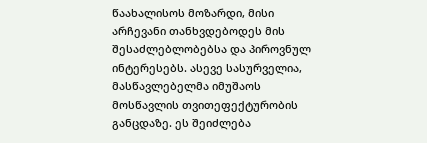წაახალისოს მოზარდი, მისი არჩევანი თანხვდებოდეს მის შესაძლებლობებსა და პიროვნულ ინტერესებს. ასევე სასურველია, მასწავლებელმა იმუშაოს მოსწავლის თვითეფექტურობის განცდაზე. ეს შეიძლება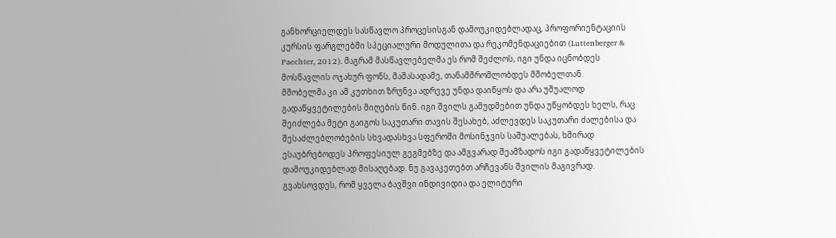განხორციელდეს სასწავლო პროცესისგან დამოუკიდებლადაც, პროფორიენტაციის კურსის ფარგლებში სპეციალური მოდულითა და რეკომენდაციებით (Luttenberger & Paechter, 2012). მაგრამ მასწავლებელმა ეს რომ შეძლოს, იგი უნდა იცნობდეს მოსწავლის ოჯახურ ფონს, მაშასადამე, თანამშრომლობდეს მშობელთან.
მშობელმა კი ამ კუთხით ზრუნვა ადრევე უნდა დაიწყოს და არა უშუალოდ გადაწყვეტილების მიღების წინ. იგი შვილს გამუდმებით უნდა უწყობდეს ხელს, რაც შეიძლება მეტი გაიგოს საკუთარი თავის შესახებ, აძლევდეს საკუთარი ძალებისა და შესაძლებლობების სხვადასხვა სფეროში მოსინჯვის საშუალებას, ხშირად ესაუბრებოდეს პროფესიულ გეგმებზე და ამგვარად შეამზადოს იგი გადაწყვეტილების დამოუკიდებლად მისაღებად. ნუ გავაკეთებთ არჩევანს შვილის მაგივრად. გვახსოვდეს, რომ ყველა ბავშვი ინდივიდია და ელიტური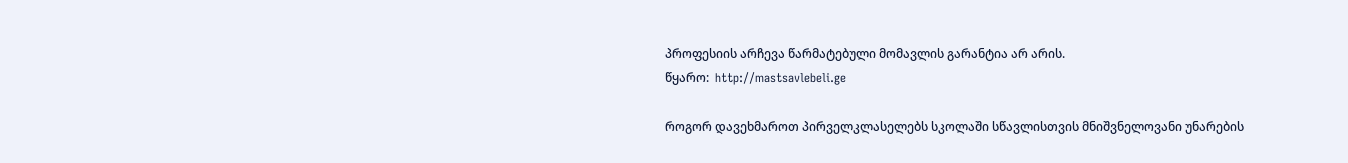პროფესიის არჩევა წარმატებული მომავლის გარანტია არ არის.
წყარო:  http://mastsavlebeli.ge

როგორ დავეხმაროთ პირველკლასელებს სკოლაში სწავლისთვის მნიშვნელოვანი უნარების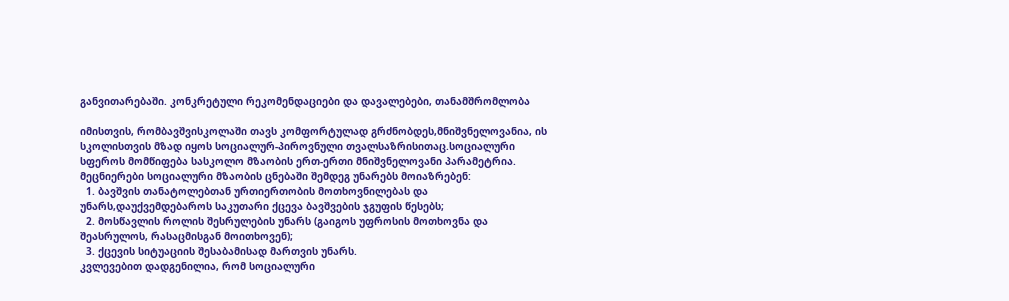განვითარებაში. კონკრეტული რეკომენდაციები და დავალებები, თანამშრომლობა

იმისთვის, რომბავშვისკოლაში თავს კომფორტულად გრძნობდეს,მნიშვნელოვანია, ის სკოლისთვის მზად იყოს სოციალურ-პიროვნული თვალსაზრისითაც.სოციალური სფეროს მომწიფება სასკოლო მზაობის ერთ-ერთი მნიშვნელოვანი პარამეტრია.
მეცნიერები სოციალური მზაობის ცნებაში შემდეგ უნარებს მოიაზრებენ:
  1. ბავშვის თანატოლებთან ურთიერთობის მოთხოვნილებას და უნარს,დაუქვემდებაროს საკუთარი ქცევა ბავშვების ჯგუფის წესებს;
  2. მოსწავლის როლის შესრულების უნარს (გაიგოს უფროსის მოთხოვნა და შეასრულოს, რასაცმისგან მოითხოვენ);
  3. ქცევის სიტუაციის შესაბამისად მართვის უნარს.
კვლევებით დადგენილია, რომ სოციალური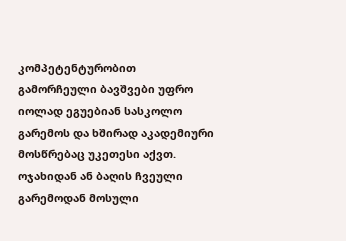კომპეტენტურობით გამორჩეული ბავშვები უფრო იოლად ეგუებიან სასკოლო გარემოს და ხშირად აკადემიური მოსწრებაც უკეთესი აქვთ.
ოჯახიდან ან ბაღის ჩვეული გარემოდან მოსული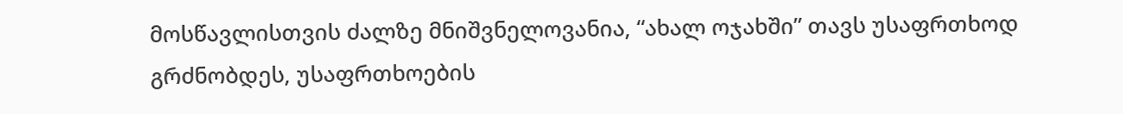მოსწავლისთვის ძალზე მნიშვნელოვანია, “ახალ ოჯახში” თავს უსაფრთხოდ გრძნობდეს, უსაფრთხოების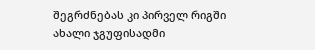შეგრძნებას კი პირველ რიგში ახალი ჯგუფისადმი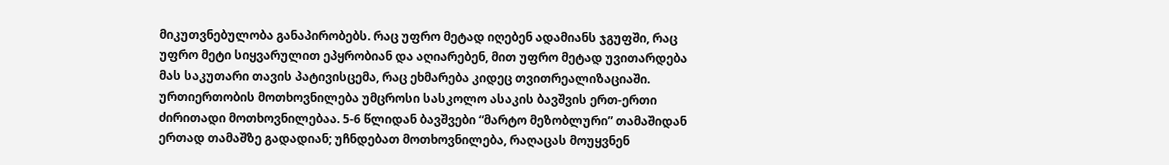მიკუთვნებულობა განაპირობებს. რაც უფრო მეტად იღებენ ადამიანს ჯგუფში, რაც უფრო მეტი სიყვარულით ეპყრობიან და აღიარებენ, მით უფრო მეტად უვითარდება მას საკუთარი თავის პატივისცემა, რაც ეხმარება კიდეც თვითრეალიზაციაში.
ურთიერთობის მოთხოვნილება უმცროსი სასკოლო ასაკის ბავშვის ერთ-ერთი ძირითადი მოთხოვნილებაა. 5-6 წლიდან ბავშვები “მარტო მეზობლური” თამაშიდან ერთად თამაშზე გადადიან; უჩნდებათ მოთხოვნილება, რაღაცას მოუყვნენ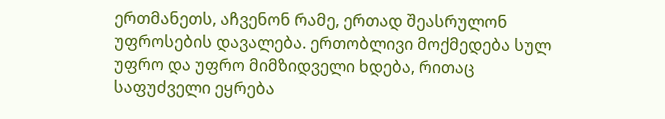ერთმანეთს, აჩვენონ რამე, ერთად შეასრულონ უფროსების დავალება. ერთობლივი მოქმედება სულ უფრო და უფრო მიმზიდველი ხდება, რითაც საფუძველი ეყრება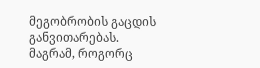მეგობრობის გაცდის განვითარებას.
მაგრამ, როგორც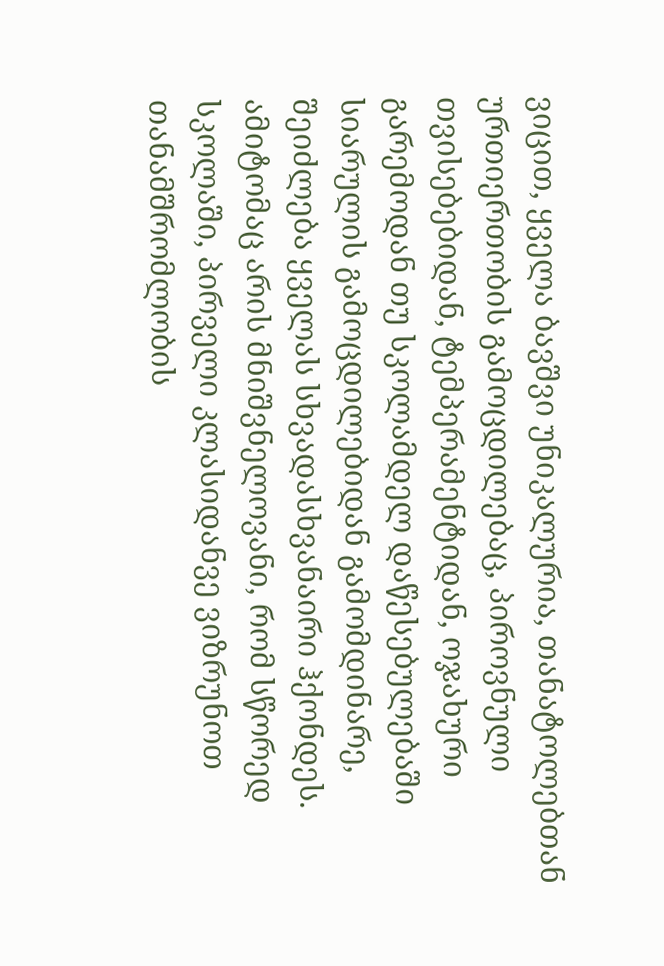ვიცით, ყველა ბავშვი უნიკალურია, თანატოლებთან ურთიერთობის გამოცდილებაც, პიროვნული თვისებებიდან, ტემპერამენტიდან, ოჯახური გარემოდან თუ სკოლამდელ დაწესებულებაში სიარულის გამოცდილებიდან გამომდინარე, შეიძლება ყველას სხვადასხვანაირი ჰქონდეს. ამიტომაც არის მნიშვნელოვანი, რომ სწორედ სკოლაში, პირველი კლასიდანვე ვიზრუნოთ თანამშრომლობის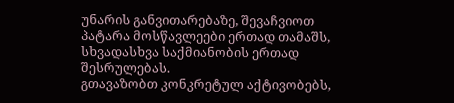უნარის განვითარებაზე, შევაჩვიოთ პატარა მოსწავლეები ერთად თამაშს, სხვადასხვა საქმიანობის ერთად შესრულებას.
გთავაზობთ კონკრეტულ აქტივობებს,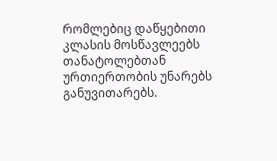რომლებიც დაწყებითი კლასის მოსწავლეებს თანატოლებთან ურთიერთობის უნარებს განუვითარებს.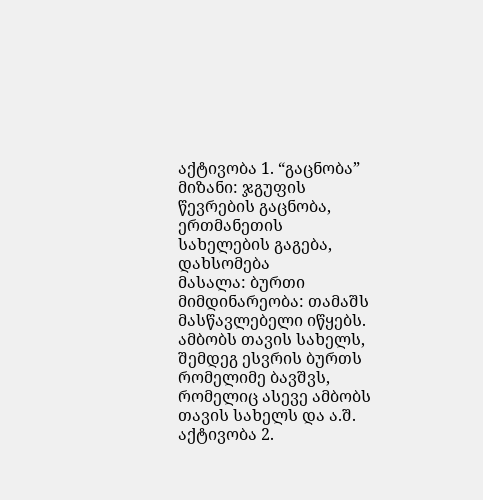აქტივობა 1. “გაცნობა”
მიზანი: ჯგუფის წევრების გაცნობა, ერთმანეთის სახელების გაგება, დახსომება
მასალა: ბურთი
მიმდინარეობა: თამაშს მასწავლებელი იწყებს. ამბობს თავის სახელს, შემდეგ ესვრის ბურთს რომელიმე ბავშვს, რომელიც ასევე ამბობს თავის სახელს და ა.შ.
აქტივობა 2.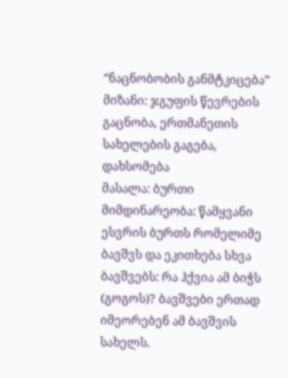“ნაცნობობის განმტკიცება”
მიზანი: ჯგუფის წევრების გაცნობა, ერთმანეთის სახელების გაგება, დახსომება
მასალა: ბურთი
მიმდინარეობა: წამყვანი ესვრის ბურთს რომელიმე ბავშვს და ეკითხება სხვა ბავშვებს: რა ჰქვია ამ ბიჭს (გოგოს)? ბავშვები ერთად იმეორებენ ამ ბავშვის სახელს.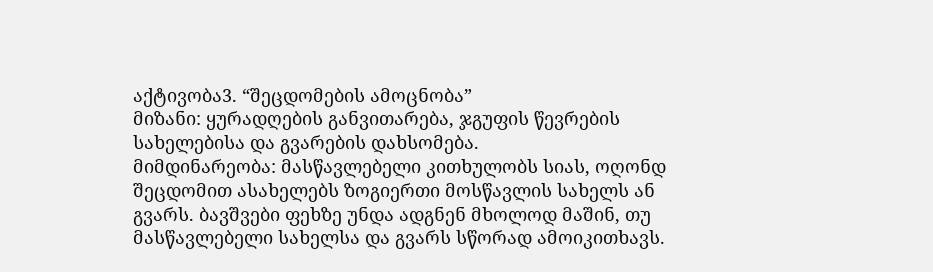აქტივობა3. “შეცდომების ამოცნობა”
მიზანი: ყურადღების განვითარება, ჯგუფის წევრების სახელებისა და გვარების დახსომება.
მიმდინარეობა: მასწავლებელი კითხულობს სიას, ოღონდ შეცდომით ასახელებს ზოგიერთი მოსწავლის სახელს ან გვარს. ბავშვები ფეხზე უნდა ადგნენ მხოლოდ მაშინ, თუ მასწავლებელი სახელსა და გვარს სწორად ამოიკითხავს.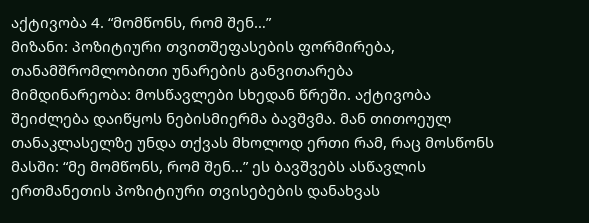აქტივობა 4. “მომწონს, რომ შენ…”
მიზანი: პოზიტიური თვითშეფასების ფორმირება, თანამშრომლობითი უნარების განვითარება
მიმდინარეობა: მოსწავლები სხედან წრეში. აქტივობა შეიძლება დაიწყოს ნებისმიერმა ბავშვმა. მან თითოეულ თანაკლასელზე უნდა თქვას მხოლოდ ერთი რამ, რაც მოსწონს მასში: “მე მომწონს, რომ შენ…” ეს ბავშვებს ასწავლის ერთმანეთის პოზიტიური თვისებების დანახვას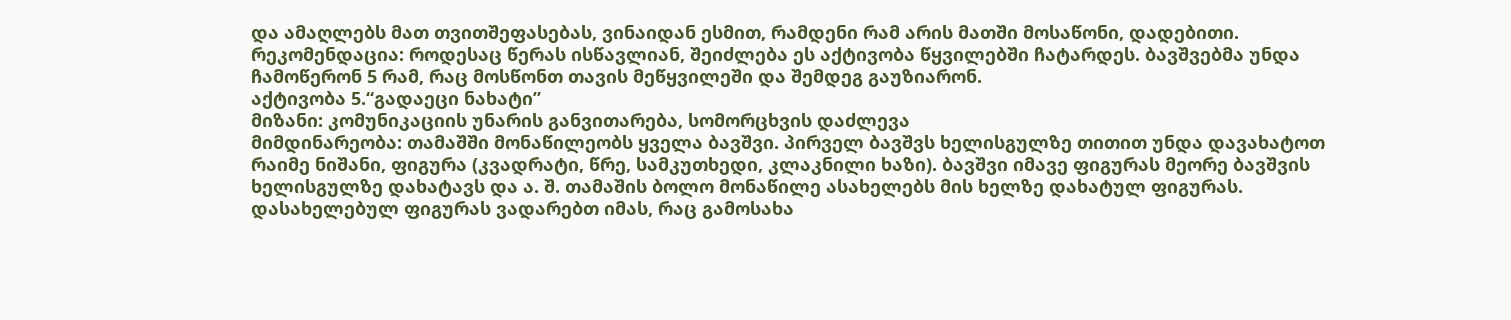და ამაღლებს მათ თვითშეფასებას, ვინაიდან ესმით, რამდენი რამ არის მათში მოსაწონი, დადებითი.
რეკომენდაცია: როდესაც წერას ისწავლიან, შეიძლება ეს აქტივობა წყვილებში ჩატარდეს. ბავშვებმა უნდა ჩამოწერონ 5 რამ, რაც მოსწონთ თავის მეწყვილეში და შემდეგ გაუზიარონ.
აქტივობა 5.“გადაეცი ნახატი”
მიზანი: კომუნიკაციის უნარის განვითარება, სომორცხვის დაძლევა
მიმდინარეობა: თამაშში მონაწილეობს ყველა ბავშვი. პირველ ბავშვს ხელისგულზე თითით უნდა დავახატოთ რაიმე ნიშანი, ფიგურა (კვადრატი, წრე, სამკუთხედი, კლაკნილი ხაზი). ბავშვი იმავე ფიგურას მეორე ბავშვის ხელისგულზე დახატავს და ა. შ. თამაშის ბოლო მონაწილე ასახელებს მის ხელზე დახატულ ფიგურას. დასახელებულ ფიგურას ვადარებთ იმას, რაც გამოსახა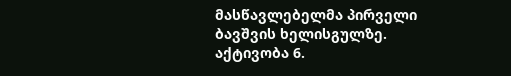მასწავლებელმა პირველი ბავშვის ხელისგულზე.
აქტივობა 6.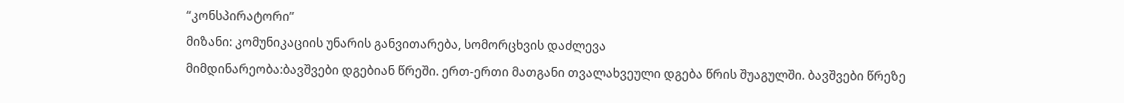“კონსპირატორი”
მიზანი: კომუნიკაციის უნარის განვითარება, სომორცხვის დაძლევა
მიმდინარეობა:ბავშვები დგებიან წრეში. ერთ-ერთი მათგანი თვალახვეული დგება წრის შუაგულში. ბავშვები წრეზე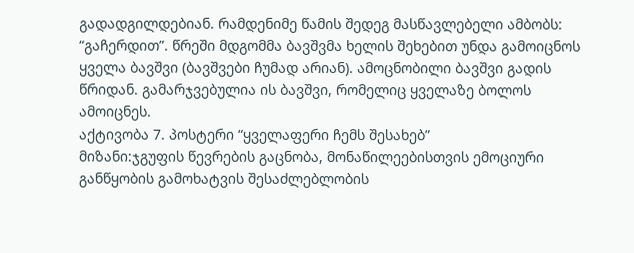გადადგილდებიან. რამდენიმე წამის შედეგ მასწავლებელი ამბობს: “გაჩერდით”. წრეში მდგომმა ბავშვმა ხელის შეხებით უნდა გამოიცნოს ყველა ბავშვი (ბავშვები ჩუმად არიან). ამოცნობილი ბავშვი გადის წრიდან. გამარჯვებულია ის ბავშვი, რომელიც ყველაზე ბოლოს ამოიცნეს.
აქტივობა 7. პოსტერი “ყველაფერი ჩემს შესახებ”
მიზანი:ჯგუფის წევრების გაცნობა, მონაწილეებისთვის ემოციური განწყობის გამოხატვის შესაძლებლობის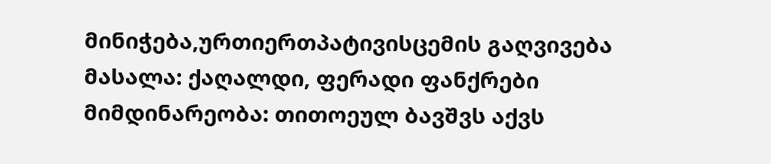მინიჭება,ურთიერთპატივისცემის გაღვივება
მასალა: ქაღალდი, ფერადი ფანქრები
მიმდინარეობა: თითოეულ ბავშვს აქვს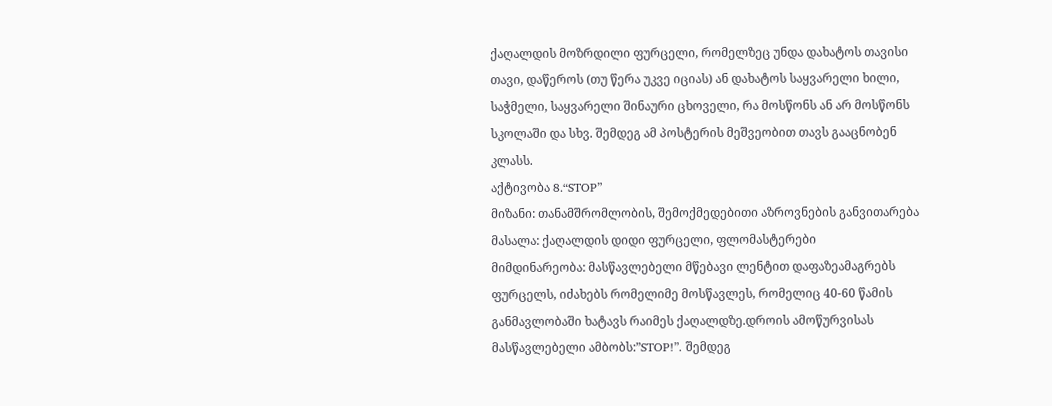ქაღალდის მოზრდილი ფურცელი, რომელზეც უნდა დახატოს თავისი თავი, დაწეროს (თუ წერა უკვე იციას) ან დახატოს საყვარელი ხილი, საჭმელი, საყვარელი შინაური ცხოველი, რა მოსწონს ან არ მოსწონს სკოლაში და სხვ. შემდეგ ამ პოსტერის მეშვეობით თავს გააცნობენ კლასს.
აქტივობა 8.“STOP”
მიზანი: თანამშრომლობის, შემოქმედებითი აზროვნების განვითარება
მასალა: ქაღალდის დიდი ფურცელი, ფლომასტერები
მიმდინარეობა: მასწავლებელი მწებავი ლენტით დაფაზეამაგრებს ფურცელს, იძახებს რომელიმე მოსწავლეს, რომელიც 40-60 წამის განმავლობაში ხატავს რაიმეს ქაღალდზე.დროის ამოწურვისას მასწავლებელი ამბობს:”STOP!”. შემდეგ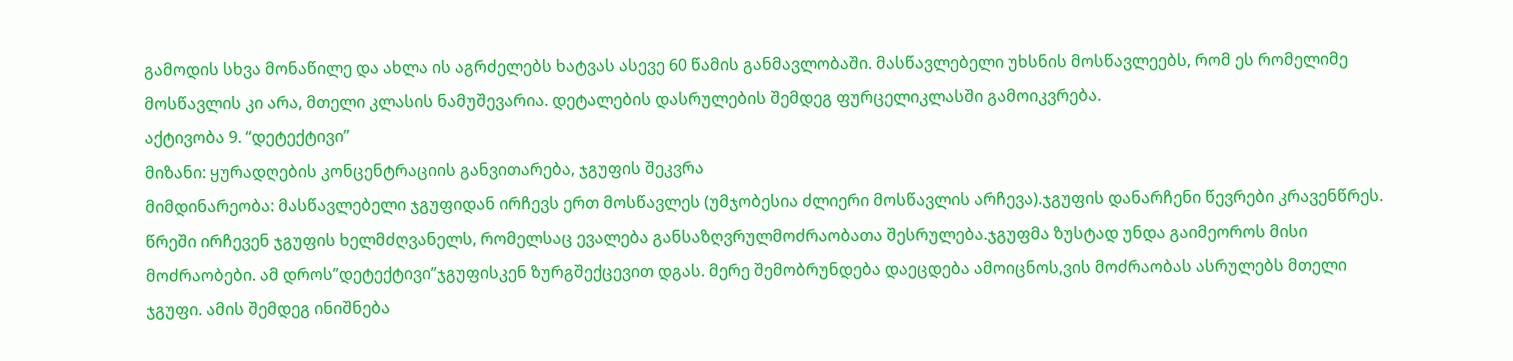გამოდის სხვა მონაწილე და ახლა ის აგრძელებს ხატვას ასევე 60 წამის განმავლობაში. მასწავლებელი უხსნის მოსწავლეებს, რომ ეს რომელიმე მოსწავლის კი არა, მთელი კლასის ნამუშევარია. დეტალების დასრულების შემდეგ ფურცელიკლასში გამოიკვრება.
აქტივობა 9. “დეტექტივი”
მიზანი: ყურადღების კონცენტრაციის განვითარება, ჯგუფის შეკვრა
მიმდინარეობა: მასწავლებელი ჯგუფიდან ირჩევს ერთ მოსწავლეს (უმჯობესია ძლიერი მოსწავლის არჩევა).ჯგუფის დანარჩენი წევრები კრავენწრეს. წრეში ირჩევენ ჯგუფის ხელმძღვანელს, რომელსაც ევალება განსაზღვრულმოძრაობათა შესრულება.ჯგუფმა ზუსტად უნდა გაიმეოროს მისი მოძრაობები. ამ დროს”დეტექტივი”ჯგუფისკენ ზურგშექცევით დგას. მერე შემობრუნდება დაეცდება ამოიცნოს,ვის მოძრაობას ასრულებს მთელი ჯგუფი. ამის შემდეგ ინიშნება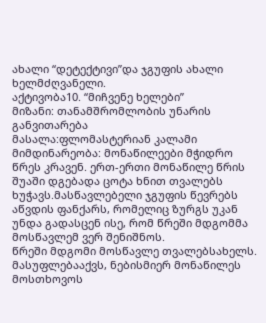ახალი “დეტექტივი”და ჯგუფის ახალი ხელმძღვანელი.
აქტივობა10. “მიჩვენე ხელები”
მიზანი: თანამშრომლობის უნარის განვითარება
მასალა:ფლომასტერიან კალამი
მიმდინარეობა: მონაწილეები მჭიდრო წრეს კრავენ. ერთ-ერთი მონაწილე წრის შუაში დგებადა ცოტა ხნით თვალებს ხუჭავს.მასწავლებელი ჯგუფის წევრებს აწვდის ფანქარს, რომელიც ზურგს უკან უნდა გადასცენ ისე, რომ წრეში მდგომმა მოსწავლემ ვერ შენიშნოს.
წრეში მდგომი მოსწავლე თვალებსახელს. მასუფლებააქვს, ნებისმიერ მონაწილეს მოსთხოვოს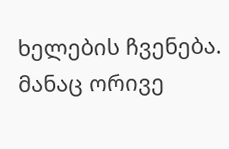ხელების ჩვენება. მანაც ორივე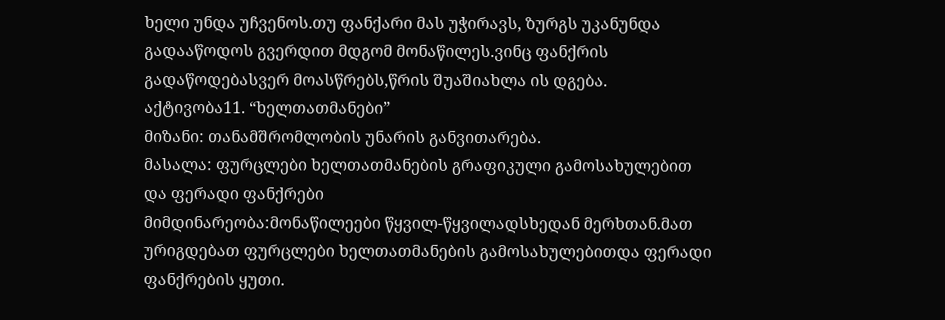ხელი უნდა უჩვენოს.თუ ფანქარი მას უჭირავს, ზურგს უკანუნდა გადააწოდოს გვერდით მდგომ მონაწილეს.ვინც ფანქრის გადაწოდებასვერ მოასწრებს,წრის შუაშიახლა ის დგება.
აქტივობა11. “ხელთათმანები”
მიზანი: თანამშრომლობის უნარის განვითარება.
მასალა: ფურცლები ხელთათმანების გრაფიკული გამოსახულებით და ფერადი ფანქრები
მიმდინარეობა:მონაწილეები წყვილ-წყვილადსხედან მერხთან.მათ ურიგდებათ ფურცლები ხელთათმანების გამოსახულებითდა ფერადი ფანქრების ყუთი.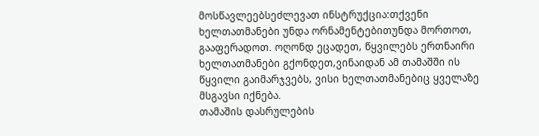მოსწავლეებსეძლევათ ინსტრუქცია:თქვენი ხელთათმანები უნდა ორნამენტებითუნდა მორთოთ, გააფერადოთ. ოღონდ ეცადეთ, წყვილებს ერთნაირი ხელთათმანები გქონდეთ,ვინაიდან ამ თამაშში ის წყვილი გაიმარჯვებს, ვისი ხელთათმანებიც ყველაზე მსგავსი იქნება.
თამაშის დასრულების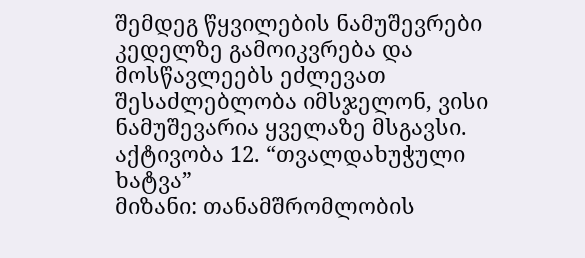შემდეგ წყვილების ნამუშევრები კედელზე გამოიკვრება და მოსწავლეებს ეძლევათ შესაძლებლობა იმსჯელონ, ვისი ნამუშევარია ყველაზე მსგავსი.
აქტივობა 12. “თვალდახუჭული ხატვა”
მიზანი: თანამშრომლობის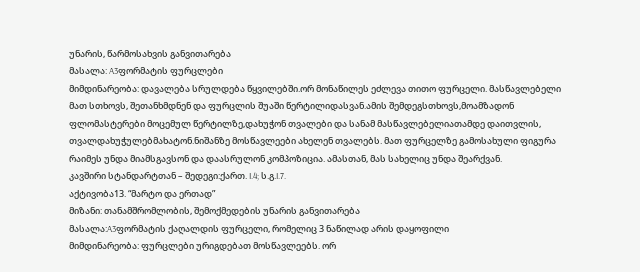უნარის, წარმოსახვის განვითარება
მასალა: A3ფორმატის ფურცლები
მიმდინარეობა: დავალება სრულდება წყვილებში.ორ მონაწილეს ეძლევა თითო ფურცელი. მასწავლებელი მათ სთხოვს, შეთანხმდნენ და ფურცლის შუაში წერტილიდასვან.ამის შემდეგსთხოვს,მოამზადონ ფლომასტერები მოცემულ წერტილზე,დახუჭონ თვალები და სანამ მასწავლებელიათამდე დაითვლის, თვალდახუჭულებმახატონ.ნიშანზე მოსწავლეები ახელენ თვალებს. მათ ფურცელზე გამოსახული ფიგურა რაიმეს უნდა მიამსგავსონ და დაასრულონ კომპოზიცია. ამასთან, მას სახელიც უნდა შეარქვან.
კავშირი სტანდარტთან – შედეგი:ქართ. I.4; ს.გ.I.7.
აქტივობა13. “მარტო და ერთად”
მიზანი: თანამშრომლობის, შემოქმედების უნარის განვითარება
მასალა:A3ფორმატის ქაღალდის ფურცელი, რომელიც 3 ნაწილად არის დაყოფილი
მიმდინარეობა: ფურცლები ურიგდებათ მოსწავლეებს. ორ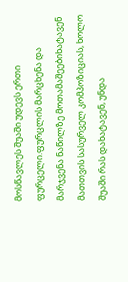მოსწავლეს შუაში უდევს ერთი ფურცელი.ფურცლის მარცხენა და მარჯვენა ნაწილზე მოთამაშეებიხატავენ მათთვის სასურველ კომპოზიციას, ხოლო შუაში რას დახატავენ, უნდა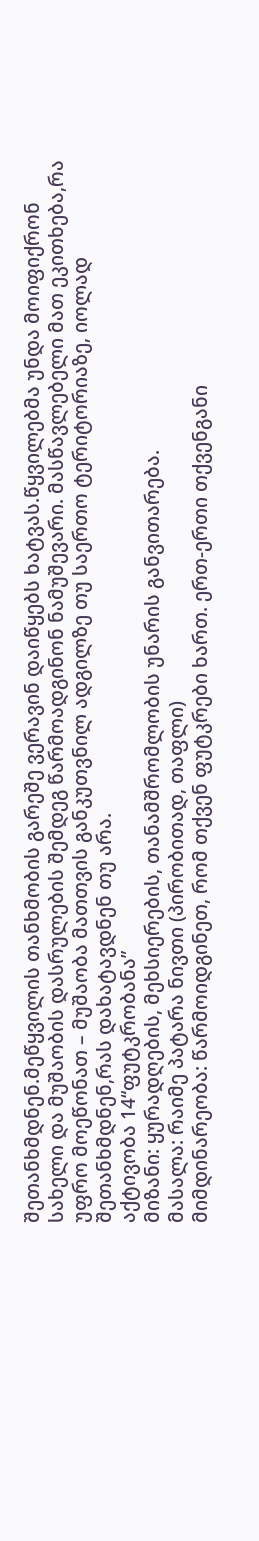შეთანხმდნენ.მეწყვილის თანხმობის გარეშე ვერავინ დაიწყებს ხატვას.წყვილებმა უნდა მოიფიქრონ სახელი და მუშაობის დასრულების შემდეგ წარმოადგინონ ნამუშევარი. მასწავლებელი მათ ეკითხება,რა უფრო მოეწონათ – მუშაობა მათთვის განკუთვნილ ადგილზე თუ საერთო ტერიტორიაზე, იოლად შეთანხმდნენ,რას დახატავდნენ თუ არა.
აქტივობა 14“ფუტკრობანა”
მიზანი: ყურადღების, მეხსიერების, თანამშრომლობის უნარის განვითარება.
მასალა: რაიმე პატარა ნივთი (პირობითად, თაფლი)
მიმდინარეობა: წარმოიდგინეთ, რომ თქვენ ფუტკრები ხართ. ერთ-ერთი თქვენგანი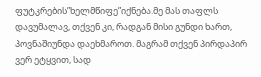ფუტკრების”ხელმწიფე”იქნება.მე მას თაფლს დავუმალავ, თქვენ კი, რადგან მისი გუნდი ხართ, პოვნაშიუნდა დაეხმაროთ. მაგრამ თქვენ პირდაპირ ვერ ეტყვით, სად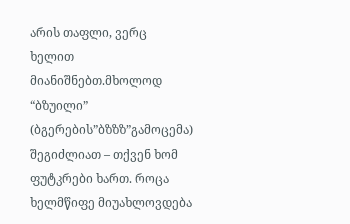არის თაფლი, ვერც ხელით მიანიშნებთ.მხოლოდ “ბზუილი” (ბგერების”ბზზზ”გამოცემა) შეგიძლიათ – თქვენ ხომ ფუტკრები ხართ. როცა ხელმწიფე მიუახლოვდება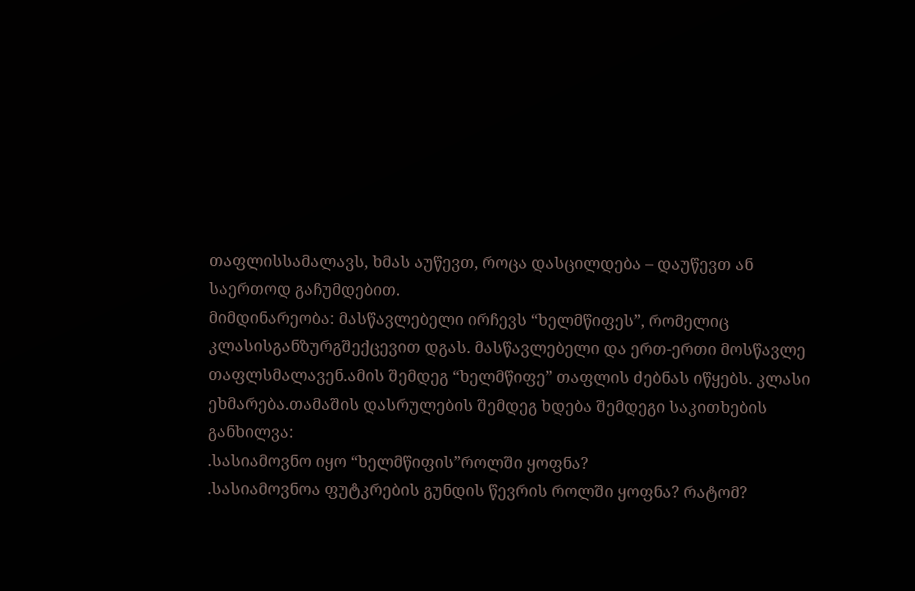თაფლისსამალავს, ხმას აუწევთ, როცა დასცილდება – დაუწევთ ან საერთოდ გაჩუმდებით.
მიმდინარეობა: მასწავლებელი ირჩევს “ხელმწიფეს”, რომელიც კლასისგანზურგშექცევით დგას. მასწავლებელი და ერთ-ერთი მოსწავლე თაფლსმალავენ.ამის შემდეგ “ხელმწიფე” თაფლის ძებნას იწყებს. კლასი ეხმარება.თამაშის დასრულების შემდეგ ხდება შემდეგი საკითხების განხილვა:
.სასიამოვნო იყო “ხელმწიფის”როლში ყოფნა?
.სასიამოვნოა ფუტკრების გუნდის წევრის როლში ყოფნა? რატომ?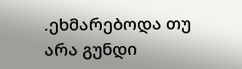.ეხმარებოდა თუ არა გუნდი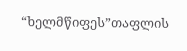“ხელმწიფეს”თაფლის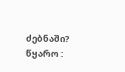ძებნაში?
წყარო :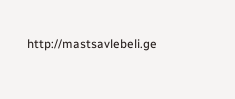http://mastsavlebeli.ge